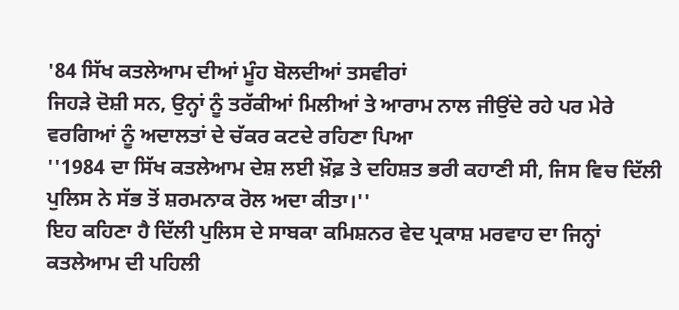'84 ਸਿੱਖ ਕਤਲੇਆਮ ਦੀਆਂ ਮੂੰਹ ਬੋਲਦੀਆਂ ਤਸਵੀਰਾਂ
ਜਿਹੜੇ ਦੋਸ਼ੀ ਸਨ, ਉਨ੍ਹਾਂ ਨੂੰ ਤਰੱਕੀਆਂ ਮਿਲੀਆਂ ਤੇ ਆਰਾਮ ਨਾਲ ਜੀਉਂਦੇ ਰਹੇ ਪਰ ਮੇਰੇ ਵਰਗਿਆਂ ਨੂੰ ਅਦਾਲਤਾਂ ਦੇ ਚੱਕਰ ਕਟਦੇ ਰਹਿਣਾ ਪਿਆ
''1984 ਦਾ ਸਿੱਖ ਕਤਲੇਆਮ ਦੇਸ਼ ਲਈ ਖ਼ੌਫ਼ ਤੇ ਦਹਿਸ਼ਤ ਭਰੀ ਕਹਾਣੀ ਸੀ, ਜਿਸ ਵਿਚ ਦਿੱਲੀ ਪੁਲਿਸ ਨੇ ਸੱਭ ਤੋਂ ਸ਼ਰਮਨਾਕ ਰੋਲ ਅਦਾ ਕੀਤਾ।''
ਇਹ ਕਹਿਣਾ ਹੈ ਦਿੱਲੀ ਪੁਲਿਸ ਦੇ ਸਾਬਕਾ ਕਮਿਸ਼ਨਰ ਵੇਦ ਪ੍ਰਕਾਸ਼ ਮਰਵਾਹ ਦਾ ਜਿਨ੍ਹਾਂ ਕਤਲੇਆਮ ਦੀ ਪਹਿਲੀ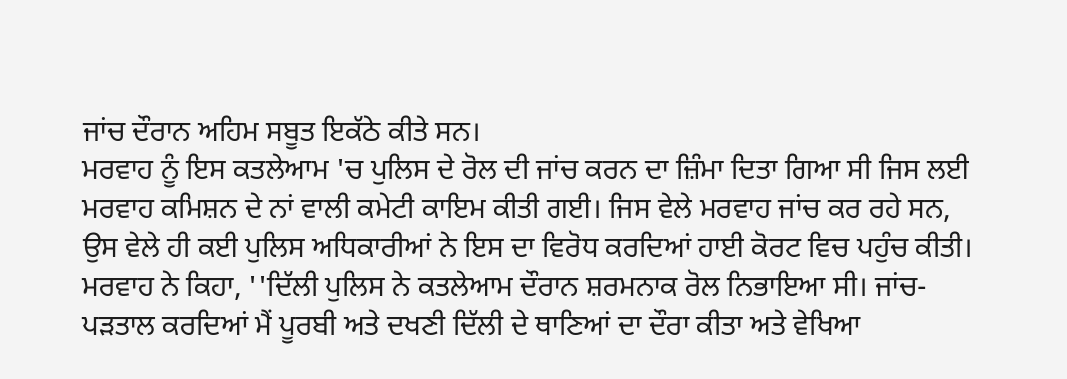ਜਾਂਚ ਦੌਰਾਨ ਅਹਿਮ ਸਬੂਤ ਇਕੱਠੇ ਕੀਤੇ ਸਨ।
ਮਰਵਾਹ ਨੂੰ ਇਸ ਕਤਲੇਆਮ 'ਚ ਪੁਲਿਸ ਦੇ ਰੋਲ ਦੀ ਜਾਂਚ ਕਰਨ ਦਾ ਜ਼ਿੰਮਾ ਦਿਤਾ ਗਿਆ ਸੀ ਜਿਸ ਲਈ ਮਰਵਾਹ ਕਮਿਸ਼ਨ ਦੇ ਨਾਂ ਵਾਲੀ ਕਮੇਟੀ ਕਾਇਮ ਕੀਤੀ ਗਈ। ਜਿਸ ਵੇਲੇ ਮਰਵਾਹ ਜਾਂਚ ਕਰ ਰਹੇ ਸਨ, ਉਸ ਵੇਲੇ ਹੀ ਕਈ ਪੁਲਿਸ ਅਧਿਕਾਰੀਆਂ ਨੇ ਇਸ ਦਾ ਵਿਰੋਧ ਕਰਦਿਆਂ ਹਾਈ ਕੋਰਟ ਵਿਚ ਪਹੁੰਚ ਕੀਤੀ।
ਮਰਵਾਹ ਨੇ ਕਿਹਾ, ''ਦਿੱਲੀ ਪੁਲਿਸ ਨੇ ਕਤਲੇਆਮ ਦੌਰਾਨ ਸ਼ਰਮਨਾਕ ਰੋਲ ਨਿਭਾਇਆ ਸੀ। ਜਾਂਚ-ਪੜਤਾਲ ਕਰਦਿਆਂ ਮੈਂ ਪੂਰਬੀ ਅਤੇ ਦਖਣੀ ਦਿੱਲੀ ਦੇ ਥਾਣਿਆਂ ਦਾ ਦੌਰਾ ਕੀਤਾ ਅਤੇ ਵੇਖਿਆ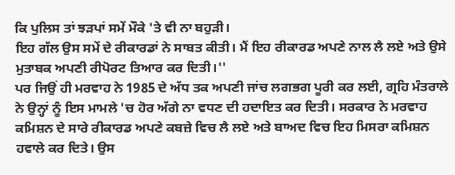ਕਿ ਪੁਲਿਸ ਤਾਂ ਝੜਪਾਂ ਸਮੇਂ ਮੌਕੇ 'ਤੇ ਵੀ ਨਾ ਬਹੁੜੀ।
ਇਹ ਗੱਲ ਉਸ ਸਮੇਂ ਦੇ ਰੀਕਾਰਡਾਂ ਨੇ ਸਾਬਤ ਕੀਤੀ। ਮੈਂ ਇਹ ਰੀਕਾਰਡ ਅਪਣੇ ਨਾਲ ਲੈ ਲਏ ਅਤੇ ਉਸੇ ਮੁਤਾਬਕ ਅਪਣੀ ਰੀਪੋਰਟ ਤਿਆਰ ਕਰ ਦਿਤੀ।''
ਪਰ ਜਿਉਂ ਹੀ ਮਰਵਾਹ ਨੇ 1985 ਦੇ ਅੱਧ ਤਕ ਅਪਣੀ ਜਾਂਚ ਲਗਭਗ ਪੂਰੀ ਕਰ ਲਈ, ਗ੍ਰਹਿ ਮੰਤਰਾਲੇ ਨੇ ਉਨ੍ਹਾਂ ਨੂੰ ਇਸ ਮਾਮਲੇ 'ਚ ਹੋਰ ਅੱਗੇ ਨਾ ਵਧਣ ਦੀ ਹਦਾਇਤ ਕਰ ਦਿਤੀ। ਸਰਕਾਰ ਨੇ ਮਰਵਾਹ ਕਮਿਸ਼ਨ ਦੇ ਸਾਰੇ ਰੀਕਾਰਡ ਅਪਣੇ ਕਬਜ਼ੇ ਵਿਚ ਲੈ ਲਏ ਅਤੇ ਬਾਅਦ ਵਿਚ ਇਹ ਮਿਸਰਾ ਕਮਿਸ਼ਨ ਹਵਾਲੇ ਕਰ ਦਿਤੇ। ਉਸ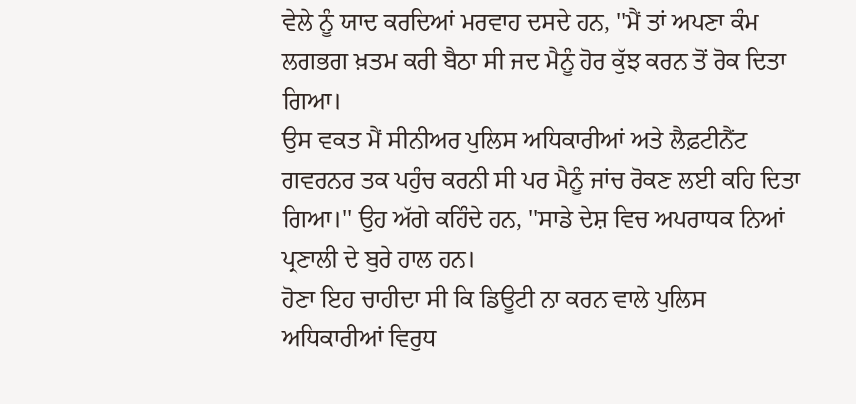ਵੇਲੇ ਨੂੰ ਯਾਦ ਕਰਦਿਆਂ ਮਰਵਾਹ ਦਸਦੇ ਹਨ, ''ਮੈਂ ਤਾਂ ਅਪਣਾ ਕੰਮ ਲਗਭਗ ਖ਼ਤਮ ਕਰੀ ਬੈਠਾ ਸੀ ਜਦ ਮੈਨੂੰ ਹੋਰ ਕੁੱਝ ਕਰਨ ਤੋਂ ਰੋਕ ਦਿਤਾ ਗਿਆ।
ਉਸ ਵਕਤ ਮੈਂ ਸੀਨੀਅਰ ਪੁਲਿਸ ਅਧਿਕਾਰੀਆਂ ਅਤੇ ਲੈਫ਼ਟੀਨੈਂਟ ਗਵਰਨਰ ਤਕ ਪਹੁੰਚ ਕਰਨੀ ਸੀ ਪਰ ਮੈਨੂੰ ਜਾਂਚ ਰੋਕਣ ਲਈ ਕਹਿ ਦਿਤਾ ਗਿਆ।'' ਉਹ ਅੱਗੇ ਕਹਿੰਦੇ ਹਨ, ''ਸਾਡੇ ਦੇਸ਼ ਵਿਚ ਅਪਰਾਧਕ ਨਿਆਂ ਪ੍ਰਣਾਲੀ ਦੇ ਬੁਰੇ ਹਾਲ ਹਨ।
ਹੋਣਾ ਇਹ ਚਾਹੀਦਾ ਸੀ ਕਿ ਡਿਊਟੀ ਨਾ ਕਰਨ ਵਾਲੇ ਪੁਲਿਸ ਅਧਿਕਾਰੀਆਂ ਵਿਰੁਧ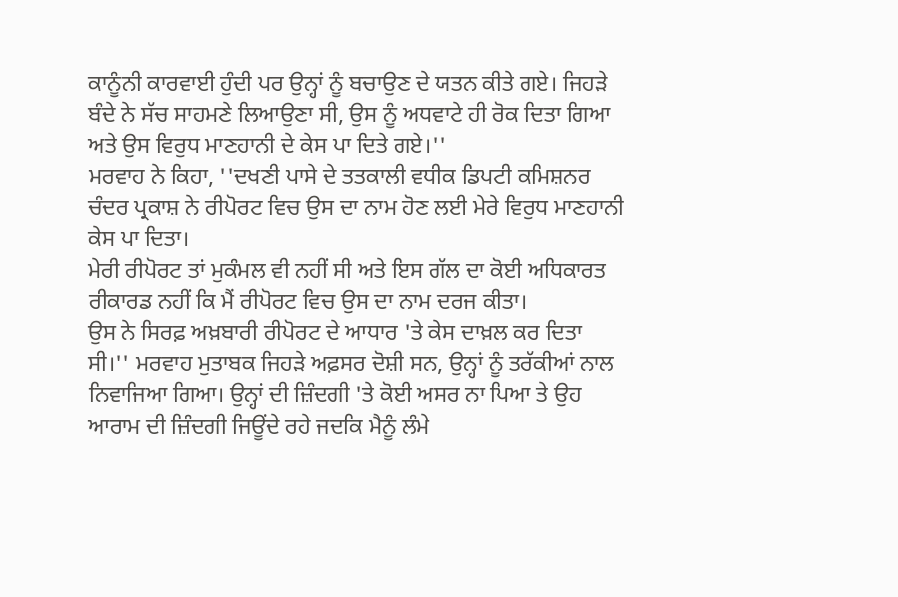ਕਾਨੂੰਨੀ ਕਾਰਵਾਈ ਹੁੰਦੀ ਪਰ ਉਨ੍ਹਾਂ ਨੂੰ ਬਚਾਉਣ ਦੇ ਯਤਨ ਕੀਤੇ ਗਏ। ਜਿਹੜੇ ਬੰਦੇ ਨੇ ਸੱਚ ਸਾਹਮਣੇ ਲਿਆਉਣਾ ਸੀ, ਉਸ ਨੂੰ ਅਧਵਾਟੇ ਹੀ ਰੋਕ ਦਿਤਾ ਗਿਆ ਅਤੇ ਉਸ ਵਿਰੁਧ ਮਾਣਹਾਨੀ ਦੇ ਕੇਸ ਪਾ ਦਿਤੇ ਗਏ।''
ਮਰਵਾਹ ਨੇ ਕਿਹਾ, ''ਦਖਣੀ ਪਾਸੇ ਦੇ ਤਤਕਾਲੀ ਵਧੀਕ ਡਿਪਟੀ ਕਮਿਸ਼ਨਰ ਚੰਦਰ ਪ੍ਰਕਾਸ਼ ਨੇ ਰੀਪੋਰਟ ਵਿਚ ਉਸ ਦਾ ਨਾਮ ਹੋਣ ਲਈ ਮੇਰੇ ਵਿਰੁਧ ਮਾਣਹਾਨੀ ਕੇਸ ਪਾ ਦਿਤਾ।
ਮੇਰੀ ਰੀਪੋਰਟ ਤਾਂ ਮੁਕੰਮਲ ਵੀ ਨਹੀਂ ਸੀ ਅਤੇ ਇਸ ਗੱਲ ਦਾ ਕੋਈ ਅਧਿਕਾਰਤ ਰੀਕਾਰਡ ਨਹੀਂ ਕਿ ਮੈਂ ਰੀਪੋਰਟ ਵਿਚ ਉਸ ਦਾ ਨਾਮ ਦਰਜ ਕੀਤਾ।
ਉਸ ਨੇ ਸਿਰਫ਼ ਅਖ਼ਬਾਰੀ ਰੀਪੋਰਟ ਦੇ ਆਧਾਰ 'ਤੇ ਕੇਸ ਦਾਖ਼ਲ ਕਰ ਦਿਤਾ ਸੀ।'' ਮਰਵਾਹ ਮੁਤਾਬਕ ਜਿਹੜੇ ਅਫ਼ਸਰ ਦੋਸ਼ੀ ਸਨ, ਉਨ੍ਹਾਂ ਨੂੰ ਤਰੱਕੀਆਂ ਨਾਲ ਨਿਵਾਜਿਆ ਗਿਆ। ਉਨ੍ਹਾਂ ਦੀ ਜ਼ਿੰਦਗੀ 'ਤੇ ਕੋਈ ਅਸਰ ਨਾ ਪਿਆ ਤੇ ਉਹ ਆਰਾਮ ਦੀ ਜ਼ਿੰਦਗੀ ਜਿਊਂਦੇ ਰਹੇ ਜਦਕਿ ਮੈਨੂੰ ਲੰਮੇ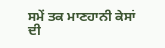ਸਮੇਂ ਤਕ ਮਾਣਹਾਨੀ ਕੇਸਾਂ ਦੀ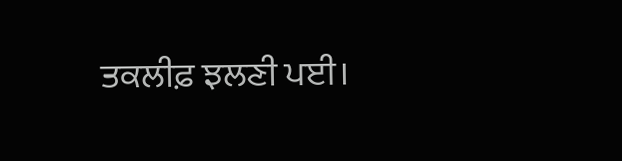ਤਕਲੀਫ਼ ਝਲਣੀ ਪਈ।